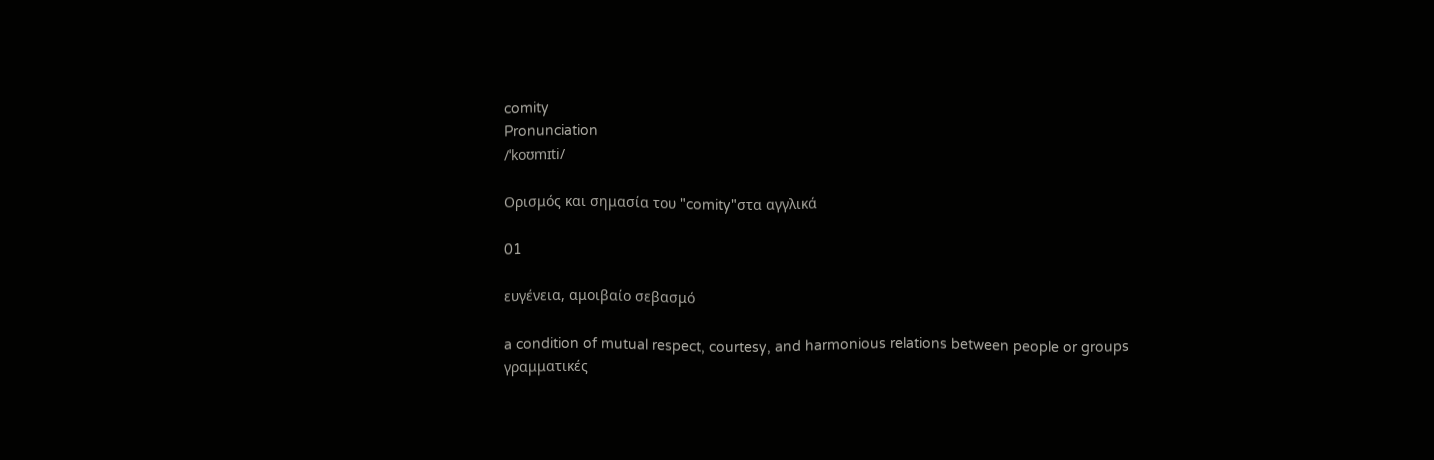comity
Pronunciation
/ˈkoʊmɪti/

Ορισμός και σημασία του "comity"στα αγγλικά

01

ευγένεια, αμοιβαίο σεβασμό

a condition of mutual respect, courtesy, and harmonious relations between people or groups
γραμματικές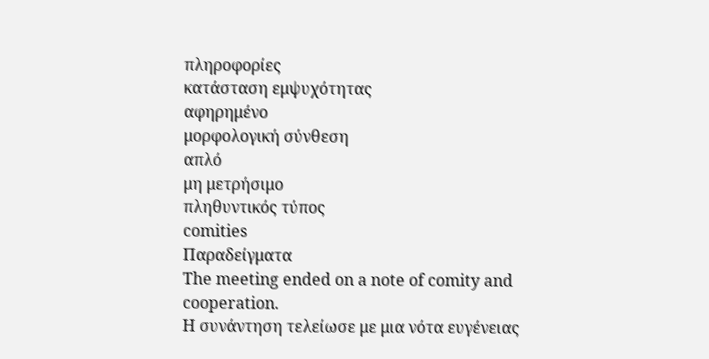πληροφορίες
κατάσταση εμψυχότητας
αφηρημένο
μορφολογική σύνθεση
απλό
μη μετρήσιμο
πληθυντικός τύπος
comities
Παραδείγματα
The meeting ended on a note of comity and cooperation.
Η συνάντηση τελείωσε με μια νότα ευγένειας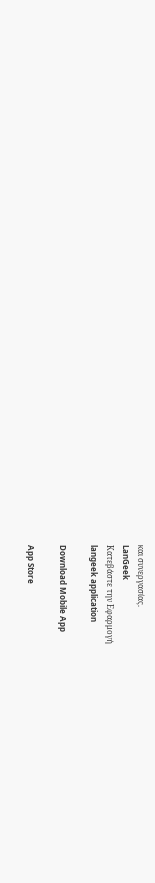και συνεργασίας.
LanGeek
Κατεβάστε την Εφαρμογή
langeek application

Download Mobile App

App Store